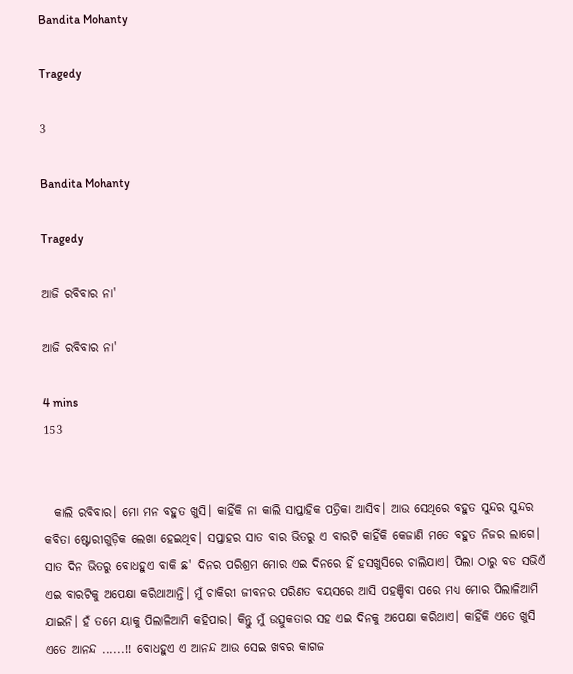Bandita Mohanty

Tragedy

3

Bandita Mohanty

Tragedy

ଆଜି ରବିବାର ନା'

ଆଜି ରବିବାର ନା'

4 mins
153


  କାଲି ରବିବାର। ମୋ ମନ ବହୁତ ଖୁସି। କାହିଁକି ନା କାଲି ସାପ୍ତାହିକ ପତ୍ରିକା ଆସିବ। ଆଉ ସେଥିରେ ବହୁତ ସୁନ୍ଦର ସୁନ୍ଦର କବିତା ଷ୍ଟୋରୀଗୁଡ଼ିକ ଲେଖା ହେଇଥିବ। ସପ୍ତାହର ସାତ ବାର ଭିତରୁ ଏ ବାରଟି କାହିଁକି କେଜାଣି ମତେ ବହୁତ ନିଜର ଲାଗେ। ସାତ ଦିନ ଭିତରୁ ବୋଧହୁଏ ବାକି ଛ' ଦିନର ପରିଶ୍ରମ ମୋର ଏଇ ଦିନରେ ହିଁ ହସଖୁସିରେ ଚାଲିଯାଏ। ପିଲା ଠାରୁ ବଡ ସଭିଏଁ ଏଇ ବାରଟିକୁ ଅପେକ୍ଷା କରିଥାଆନ୍ତି। ମୁଁ ଚାକିରୀ ଜୀବନର ପରିଣତ ବୟସରେ ଆସି ପହଞ୍ଚିବା ପରେ ମଧ୍ୟ ମୋର ପିଲାଳିଆମି ଯାଇନି। ହଁ ତମେ ୟାକୁ ପିଲାଳିଆମି କହିପାର। କିନ୍ତୁ ମୁଁ ଉତ୍ସୁକତାର ସହ ଏଇ ଦିନକୁ ଅପେକ୍ଷା କରିଥାଏ। କାହିଁକି ଏତେ ଖୁସି ଏତେ ଆନନ୍ଦ ......!! ବୋଧହୁଏ ଏ ଆନନ୍ଦ ଆଉ ସେଇ ଖବର କାଗଜ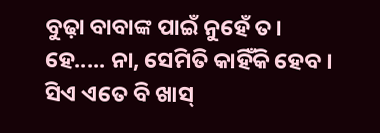ବୁଢ଼ା ବାବାଙ୍କ ପାଇଁ ନୁହେଁ ତ। ହେ..... ନା, ସେମିତି କାହିଁକି ହେବ । ସିଏ ଏତେ ବି ଖାସ୍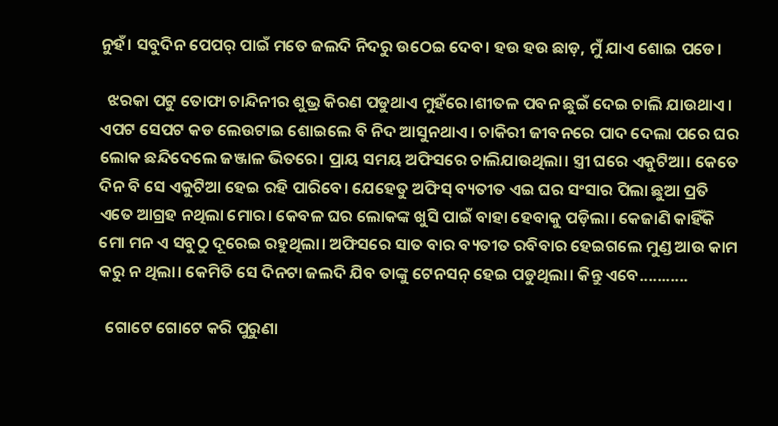ନୁହଁ। ସବୁଦିନ ପେପର୍ ପାଇଁ ମତେ ଜଲଦି ନିଦରୁ ଉଠେଇ ଦେବ। ହଉ ହଉ ଛାଡ଼, ମୁଁ ଯାଏ ଶୋଇ ପଡେ।

  ଝରକା ପଟୁ ତୋଫା ଚାନ୍ଦିନୀର ଶୁଭ୍ର କିରଣ ପଡୁଥାଏ ମୁହଁରେ।ଶୀତଳ ପବନ ଛୁଇଁ ଦେଇ ଚାଲି ଯାଉଥାଏ। ଏପଟ ସେପଟ କଡ ଲେଉଟାଇ ଶୋଇଲେ ବି ନିଦ ଆସୁନଥାଏ। ଚାକିରୀ ଜୀବନରେ ପାଦ ଦେଲା ପରେ ଘର ଲୋକ ଛନ୍ଦିଦେଲେ ଜଞ୍ଜାଳ ଭିତରେ। ପ୍ରାୟ ସମୟ ଅଫିସରେ ଚାଲିଯାଉଥିଲା। ସ୍ତ୍ରୀ ଘରେ ଏକୁଟିଆ। କେତେ ଦିନ ବି ସେ ଏକୁଟିଆ ହେଇ ରହି ପାରିବେ। ଯେହେତୁ ଅଫିସ୍ ବ୍ୟତୀତ ଏଇ ଘର ସଂସାର ପିଲା ଛୁଆ ପ୍ରତି ଏତେ ଆଗ୍ରହ ନଥିଲା ମୋର। କେବଳ ଘର ଲୋକଙ୍କ ଖୁସି ପାଇଁ ବାହା ହେବାକୁ ପଡ଼ିଲା। କେଜାଣି କାହିଁକି ମୋ ମନ ଏ ସବୁଠୁ ଦୂରେଇ ରହୁଥିଲା। ଅଫିସରେ ସାତ ବାର ବ୍ୟତୀତ ରବିବାର ହେଇଗଲେ ମୁଣ୍ଡ ଆଉ କାମ କରୁ ନ ଥିଲା। କେମିତି ସେ ଦିନଟା ଜଲଦି ଯିବ ତାଙ୍କୁ ଟେନସନ୍ ହେଇ ପଡୁଥିଲା। କିନ୍ତୁ ଏବେ...........

  ଗୋଟେ ଗୋଟେ କରି ପୁରୁଣା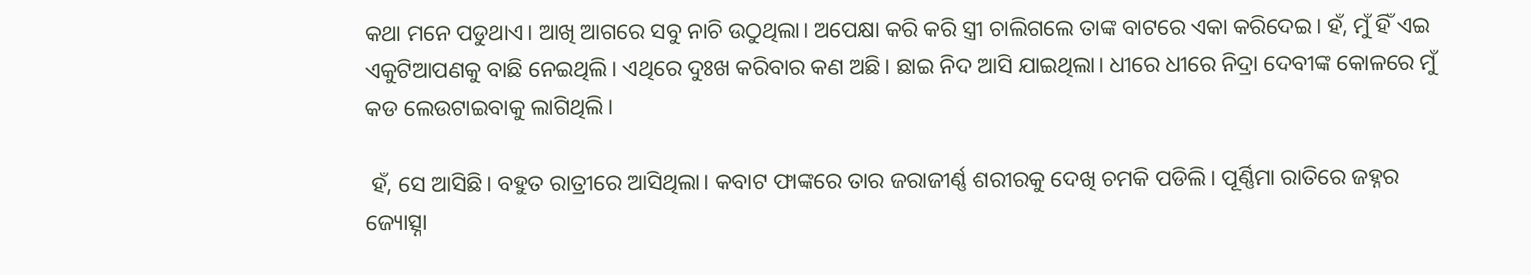କଥା ମନେ ପଡୁଥାଏ। ଆଖି ଆଗରେ ସବୁ ନାଚି ଉଠୁଥିଲା। ଅପେକ୍ଷା କରି କରି ସ୍ତ୍ରୀ ଚାଲିଗଲେ ତାଙ୍କ ବାଟରେ ଏକା କରିଦେଇ। ହଁ, ମୁଁ ହିଁ ଏଇ ଏକୁଟିଆପଣକୁ ବାଛି ନେଇଥିଲି। ଏଥିରେ ଦୁଃଖ କରିବାର କଣ ଅଛି। ଛାଇ ନିଦ ଆସି ଯାଇଥିଲା। ଧୀରେ ଧୀରେ ନିଦ୍ରା ଦେବୀଙ୍କ କୋଳରେ ମୁଁ କଡ ଲେଉଟାଇବାକୁ ଲାଗିଥିଲି।

 ହଁ, ସେ ଆସିଛି। ବହୁତ ରାତ୍ରୀରେ ଆସିଥିଲା। କବାଟ ଫାଙ୍କରେ ତାର ଜରାଜୀର୍ଣ୍ଣ ଶରୀରକୁ ଦେଖି ଚମକି ପଡିଲି। ପୂର୍ଣ୍ଣିମା ରାତିରେ ଜହ୍ନର ଜ୍ୟୋତ୍ସ୍ନା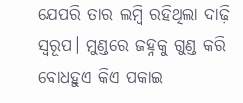ଯେପରି ତାର ଲମ୍ବି ରହିଥିଲା ଦାଢ଼ି ସ୍ୱରୂପ। ମୁଣ୍ଡରେ ଜହ୍ନକୁ ଗୁଣ୍ଡ କରି ବୋଧହୁଏ କିଏ ପକାଇ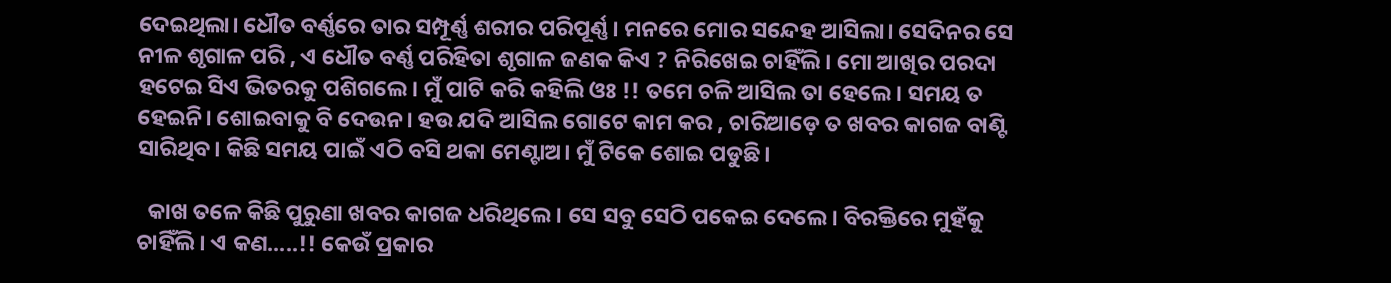ଦେଇଥିଲା। ଧୌତ ବର୍ଣ୍ଣରେ ତାର ସମ୍ପୂର୍ଣ୍ଣ ଶରୀର ପରିପୂର୍ଣ୍ଣ। ମନରେ ମୋର ସନ୍ଦେହ ଆସିଲା। ସେଦିନର ସେ ନୀଳ ଶୃଗାଳ ପରି , ଏ ଧୌତ ବର୍ଣ୍ଣ ପରିହିତା ଶୃଗାଳ ଜଣକ କିଏ ? ନିରିଖେଇ ଚାହିଁଲି। ମୋ ଆଖିର ପରଦା ହଟେଇ ସିଏ ଭିତରକୁ ପଶିଗଲେ। ମୁଁ ପାଟି କରି କହିଲି ଓଃ !! ତମେ ଚଳି ଆସିଲ ତା ହେଲେ। ସମୟ ତ ହେଇନି। ଶୋଇବାକୁ ବି ଦେଉନ। ହଉ ଯଦି ଆସିଲ ଗୋଟେ କାମ କର , ଚାରିଆଡ଼େ ତ ଖବର କାଗଜ ବାଣ୍ଟି ସାରିଥିବ। କିଛି ସମୟ ପାଇଁ ଏଠି ବସି ଥକା ମେଣ୍ଟାଅ। ମୁଁ ଟିକେ ଶୋଇ ପଡୁଛି।

  କାଖ ତଳେ କିଛି ପୁରୁଣା ଖବର କାଗଜ ଧରିଥିଲେ। ସେ ସବୁ ସେଠି ପକେଇ ଦେଲେ। ବିରକ୍ତିରେ ମୁହଁକୁ ଚାହିଁଲି। ଏ କଣ.....!! କେଉଁ ପ୍ରକାର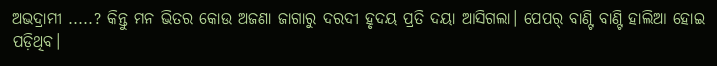ଅଭଦ୍ରାମୀ .....? କିନ୍ତୁ ମନ ଭିତର କୋଉ ଅଜଣା ଜାଗାରୁ ଦରଦୀ ହୃଦୟ ପ୍ରତି ଦୟା ଆସିଗଲା। ପେପର୍ ବାଣ୍ଟି ବାଣ୍ଟି ହାଲିଆ ହୋଇ ପଡ଼ିଥିବ।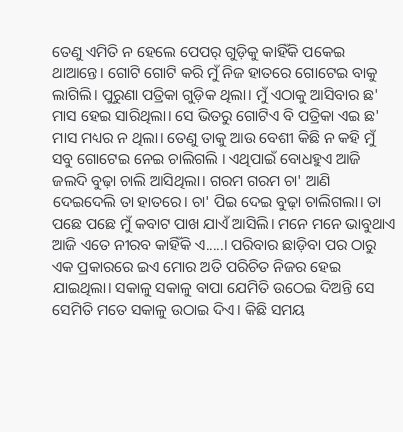ତେଣୁ ଏମିତି ନ ହେଲେ ପେପର୍ ଗୁଡ଼ିକୁ କାହିଁକି ପକେଇ ଥାଆନ୍ତେ। ଗୋଟି ଗୋଟି କରି ମୁଁ ନିଜ ହାତରେ ଗୋଟେଇ ବାକୁ ଲାଗିଲି। ପୁରୁଣା ପତ୍ରିକା ଗୁଡ଼ିକ ଥିଲା। ମୁଁ ଏଠାକୁ ଆସିବାର ଛ' ମାସ ହେଇ ସାରିଥିଲା। ସେ ଭିତରୁ ଗୋଟିଏ ବି ପତ୍ରିକା ଏଇ ଛ' ମାସ ମଧ୍ୟର ନ ଥିଲା। ତେଣୁ ତାକୁ ଆଉ ବେଶୀ କିଛି ନ କହି ମୁଁ ସବୁ ଗୋଟେଇ ନେଇ ଚାଲିଗଲି । ଏଥିପାଇଁ ବୋଧହୁଏ ଆଜି ଜଲଦି ବୁଢ଼ା ଚାଲି ଆସିଥିଲା। ଗରମ ଗରମ ଚା' ଆଣି ଦେଇଦେଲି ତା ହାତରେ। ଚା' ପିଇ ଦେଇ ବୁଢ଼ା ଚାଲିଗଲା। ତା ପଛେ ପଛେ ମୁଁ କବାଟ ପାଖ ଯାଏଁ ଆସିଲି। ମନେ ମନେ ଭାବୁଥାଏ ଆଜି ଏତେ ନୀରବ କାହିଁକି ଏ.....। ପରିବାର ଛାଡ଼ିବା ପର ଠାରୁ ଏକ ପ୍ରକାରରେ ଇଏ ମୋର ଅତି ପରିଚିତ ନିଜର ହେଇ ଯାଇଥିଲା। ସକାଳୁ ସକାଳୁ ବାପା ଯେମିତି ଉଠେଇ ଦିଅନ୍ତି ସେ ସେମିତି ମତେ ସକାଳୁ ଉଠାଇ ଦିଏ। କିଛି ସମୟ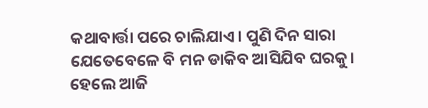କଥାବାର୍ତ୍ତା ପରେ ଚାଲିଯାଏ। ପୁଣି ଦିନ ସାରା ଯେତେବେଳେ ବି ମନ ଡାକିବ ଆସିଯିବ ଘରକୁ। ହେଲେ ଆଜି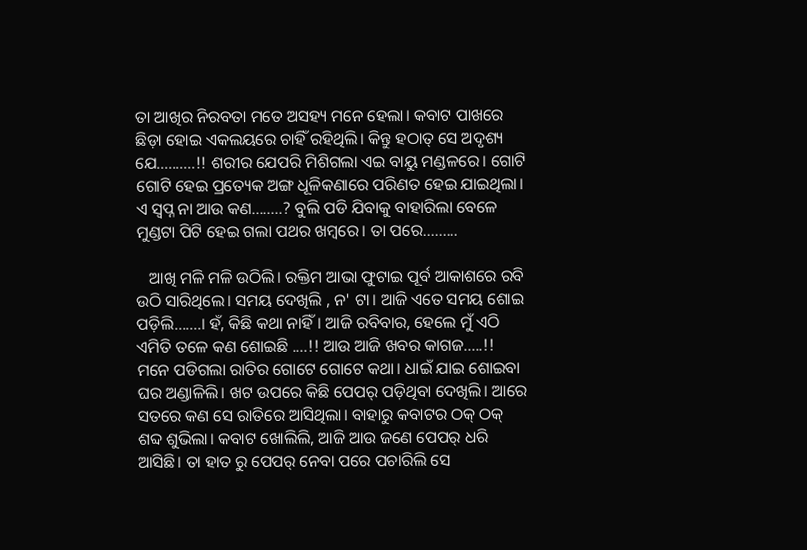ତା ଆଖିର ନିରବତା ମତେ ଅସହ୍ୟ ମନେ ହେଲା। କବାଟ ପାଖରେ ଛିଡ଼ା ହୋଇ ଏକଲୟରେ ଚାହିଁ ରହିଥିଲି। କିନ୍ତୁ ହଠାତ୍ ସେ ଅଦୃଶ୍ୟ ଯେ..........!! ଶରୀର ଯେପରି ମିଶିଗଲା ଏଇ ବାୟୁ ମଣ୍ଡଳରେ। ଗୋଟି ଗୋଟି ହେଇ ପ୍ରତ୍ୟେକ ଅଙ୍ଗ ଧୂଳିକଣାରେ ପରିଣତ ହେଇ ଯାଇଥିଲା। ଏ ସ୍ବପ୍ନ ନା ଆଉ କଣ........? ବୁଲି ପଡି ଯିବାକୁ ବାହାରିଲା ବେଳେ ମୁଣ୍ଡଟା ପିଟି ହେଇ ଗଲା ପଥର ଖମ୍ବରେ। ତା ପରେ.........

   ଆଖି ମଳି ମଳି ଉଠିଲି। ରକ୍ତିମ ଆଭା ଫୁଟାଇ ପୂର୍ବ ଆକାଶରେ ରବି ଉଠି ସାରିଥିଲେ। ସମୟ ଦେଖିଲି , ନ' ଟା। ଆଜି ଏତେ ସମୟ ଶୋଇ ପଡ଼ିଲି.......। ହଁ, କିଛି କଥା ନାହିଁ। ଆଜି ରବିବାର, ହେଲେ ମୁଁ ଏଠି ଏମିତି ତଳେ କଣ ଶୋଇଛି ....!! ଆଉ ଆଜି ଖବର କାଗଜ.....!! ମନେ ପଡିଗଲା ରାତିର ଗୋଟେ ଗୋଟେ କଥା। ଧାଇଁ ଯାଇ ଶୋଇବା ଘର ଅଣ୍ଡାଳିଲି। ଖଟ ଉପରେ କିଛି ପେପର୍ ପଡ଼ିଥିବା ଦେଖିଲି। ଆରେ ସତରେ କଣ ସେ ରାତିରେ ଆସିଥିଲା। ବାହାରୁ କବାଟର ଠକ୍ ଠକ୍ ଶବ୍ଦ ଶୁଭିଲା। କବାଟ ଖୋଲିଲି, ଆଜି ଆଉ ଜଣେ ପେପର୍ ଧରି ଆସିଛି। ତା ହାତ ରୁ ପେପର୍ ନେବା ପରେ ପଚାରିଲି ସେ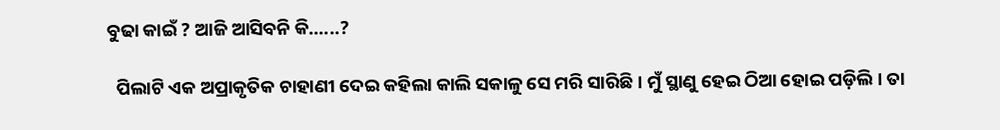ବୁଢା କାଇଁ ? ଆଜି ଆସିବନି କି......?

  ପିଲାଟି ଏକ ଅପ୍ରାକୃତିକ ଚାହାଣୀ ଦେଇ କହିଲା କାଲି ସକାଳୁ ସେ ମରି ସାରିଛି। ମୁଁ ସ୍ଥାଣୁ ହେଇ ଠିଆ ହୋଇ ପଡ଼ିଲି। ତା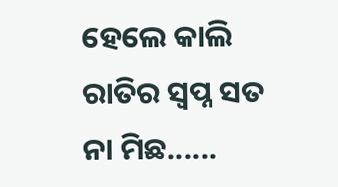ହେଲେ କାଲି ରାତିର ସ୍ବପ୍ନ ସତ ନା ମିଛ......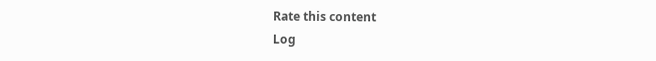Rate this content
Log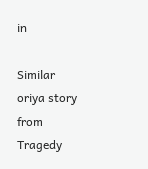in

Similar oriya story from Tragedy